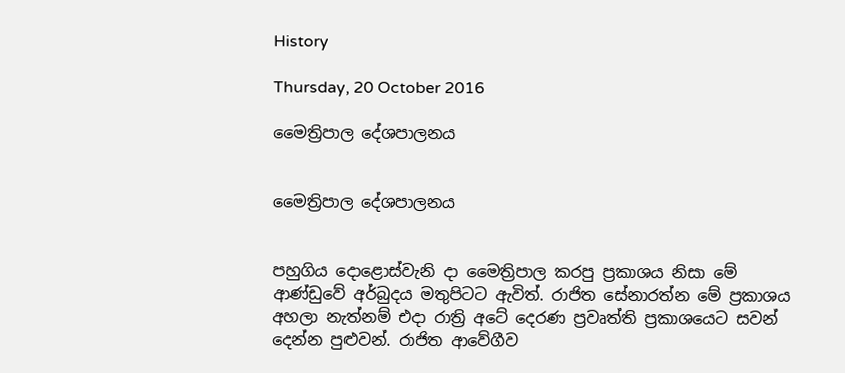History

Thursday, 20 October 2016

මෛත්‍රිපාල දේශපාලනය


මෛත්‍රිපාල දේශපාලනය


පහුගිය දොළොස්වැනි දා මෛත්‍රිපාල කරපු ප්‍රකාශය නිසා මේ ආණ්ඩුවේ අර්බුදය මතුපිටට ඇවිත්. රාජිත සේනාරත්න මේ ප්‍රකාශය අහලා නැත්නම් එදා රාත්‍රි අටේ දෙරණ ප්‍රවෘත්ති ප්‍රකාශයෙට සවන් දෙන්න පුළුවන්. රාජිත ආවේගීව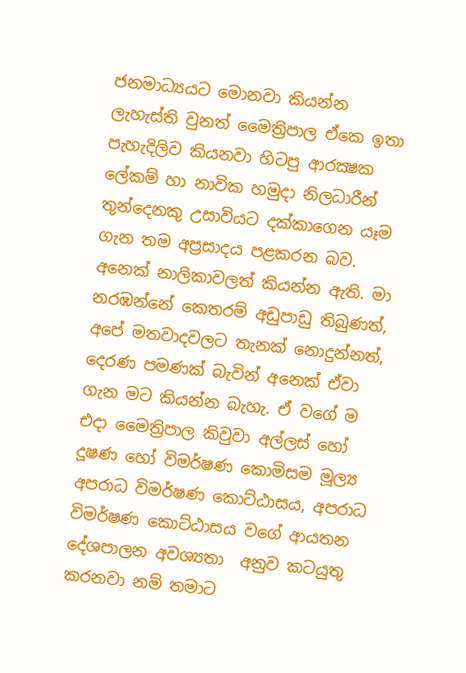ජනමාධ්‍යයට මොනවා කියන්න ලැහැස්ති වුනත් මෛත්‍රිපාල ඒකෙ ඉතා පැහැදිලිව කියනවා හිටපු ආරක්‍ෂක ලේකම් හා නාවික හමුදා නිලධාරීන් තුන්දෙනකු උසාවියට දක්කාගෙන යෑම ගැන තම අප්‍රසාදය පළකරන බව. අනෙක් නාලිකාවලත් කියන්න ඇති. මා නරඹන්නේ කෙතරම් අඩුපාඩු තිබුණත්, අපේ මතවාදවලට තැනක් නොදුන්නත්, දෙරණ පමණක් බැවින් අනෙක් ඒවා ගැන මට කියන්න බැහැ. ඒ වගේ ම එදා මෛත්‍රිපාල කිවුවා අල්ලස් හෝ දූෂණ හෝ විමර්ෂණ කොමිසම මූල්‍ය අපරාධ විමර්ෂණ කොට්ඨාසය, අපරාධ විමර්ෂණ කොට්ඨාසය වගේ ආයතන දේශපාලන අවශ්‍යතා  අනුව කටයුතු කරනවා නම් තමාට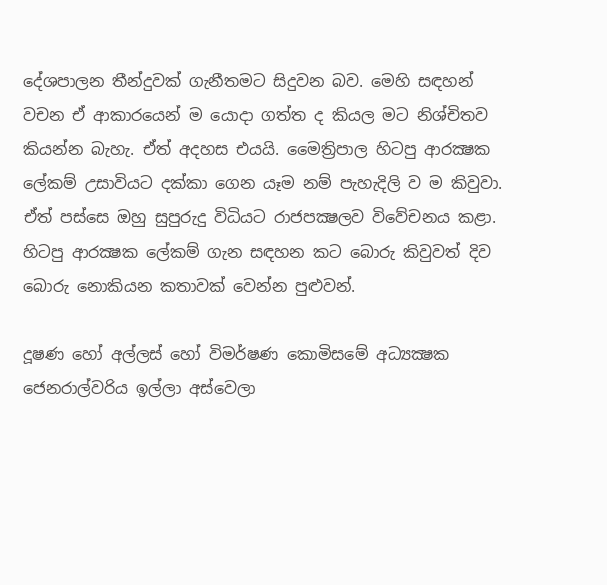දේශපාලන තීන්දුවක් ගැනීතමට සිදුවන බව. මෙහි සඳහන් වචන ඒ ආකාරයෙන් ම යොදා ගත්ත ද කියල මට නිශ්චිතව කියන්න බැහැ. ඒත් අදහස එයයි. මෛත්‍රිපාල හිටපු ආරක්‍ෂක ලේකම් උසාවියට දක්කා ගෙන යෑම නම් පැහැදිලි ව ම කිවුවා. ඒත් පස්සෙ ඔහු සුපුරුදු විධියට රාජපක්‍ෂලව විවේචනය කළා. හිටපු ආරක්‍ෂක ලේකම් ගැන සඳහන කට බොරු කිවුවත් දිව බොරු නොකියන කතාවක් වෙන්න පුළුවන්.

දූෂණ හෝ අල්ලස් හෝ විමර්ෂණ කොමිසමේ අධ්‍යක්‍ෂක ජෙනරාල්වරිය ඉල්ලා අස්වෙලා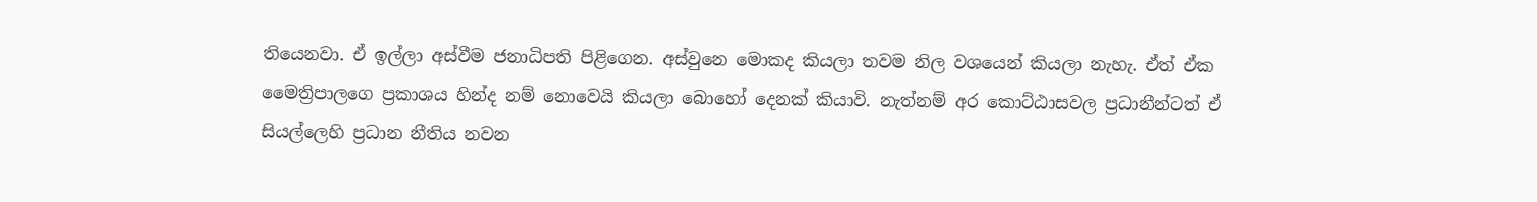තියෙනවා. ඒ ඉල්ලා අස්වීම ජනාධිපති පිළිගෙන. අස්වුනෙ මොකද කියලා තවම නිල වශයෙන් කියලා නැහැ. ඒත් ඒක මෛත්‍රිපාලගෙ ප්‍රකාශය හින්ද නම් නොවෙයි කියලා බොහෝ දෙනක් කියාවි. නැත්නම් අර කොට්ඨාසවල ප්‍රධානීන්ටත් ඒ සියල්ලෙහි ප්‍රධාන නීතිය නවන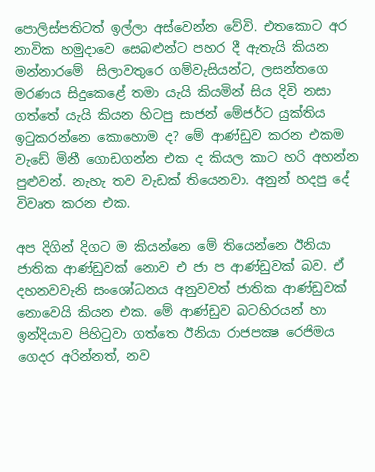පොලිස්පතිටත් ඉල්ලා අස්වෙන්න වේවි. එතකොට අර නාවික හමුදාවෙ සෙබළුන්ට පහර දී ඇතැයි කියන මන්නාරමේ  සිලාවතුරෙ ගම්වැසියන්ට, ලසන්තගෙ මරණය සිදුකෙළේ තමා යැයි කියමින් සිය දිවි නසා ගත්තේ යැයි කියන හිටපු සාජන් මේජර්ට යුක්තිය ඉටුකරන්නෙ කොහොම ද? මේ ආණ්ඩුව කරන එකම වැඩේ මිනී ගොඩගන්න එක ද කියල කාට හරි අහන්න පුළුවන්. නැහැ තව වැඩක් තියෙනවා. අනුන් හදපු දේ විවෘත කරන එක.

අප දිගින් දිගට ම කියන්නෙ මේ තියෙන්නෙ ඊනියා ජාතික ආණ්ඩුවක් නොව එ ජා ප ආණ්ඩුවක් බව. ඒ දහනවවැනි සංශෝධනය අනුවවත් ජාතික ආණ්ඩුවක් නොවෙයි කියන එක. මේ ආණ්ඩුව බටහිරයන් හා ඉන්දියාව පිහිටුවා ගත්තෙ ඊනියා රාජපක්‍ෂ රෙජිමය ගෙදර අරින්නත්, නව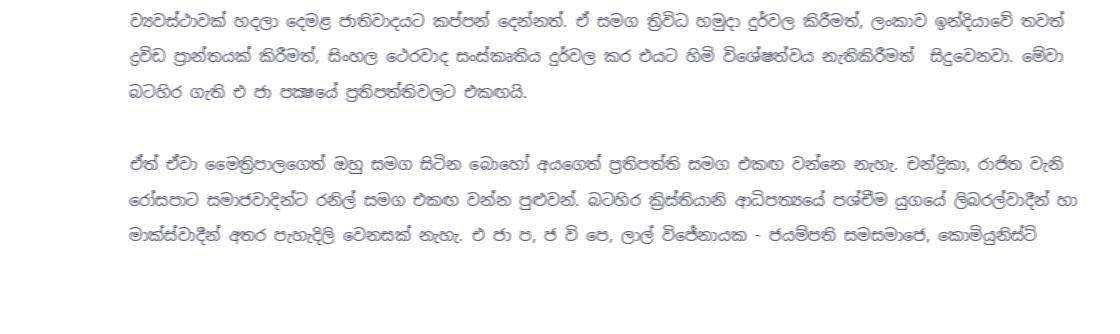ව්‍යවස්ථාවක් හදලා දෙමළ ජාතිවාදයට කප්පන් දෙන්නත්. ඒ සමග ත්‍රිවිධ හමුදා දුර්වල කිරීමත්, ලංකාව ඉන්දියාවේ තවත් ද්‍රවිඩ ප්‍රාන්තයක් කිරීමත්, සිංහල ථෙරවාද සංස්කෘතිය දුර්වල කර එයට හිමි විශේෂත්වය නැතිකිරීමත්  සිදුවෙනවා. මේවා බටහිර ගැති එ ජා පක්‍ෂයේ ප්‍රතිපත්තිවලට එකඟයි.

ඒත් ඒවා මෛත්‍රිපාලගෙත් ඔහු සමග සිටින බොහෝ අයගෙත් ප්‍රතිපත්ති සමග එකඟ වන්නෙ නැහැ. චන්ද්‍රිකා, රාජිත වැනි රෝසපාට සමාජවාදින්ට රනිල් සමග එකඟ වන්න පුළුවන්. බටහිර ක්‍රිස්තියානි ආධිපත්‍යයේ පශ්චීම යුගයේ ලිබරල්වාදීන් හා මාක්ස්වාදීන් අතර පැහැදිලි වෙනසක් නැහැ. එ ජා ප, ජ වි පෙ, ලාල් විජේනායක - ජයම්පති සමසමාජෙ, කොමියුනිස්ට්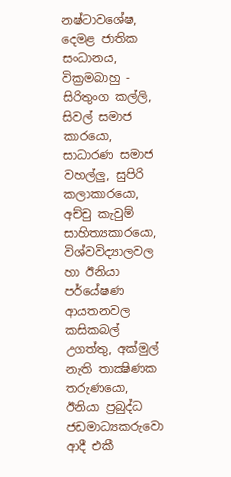නෂ්ටාවශේෂ, දෙමළ ජාතික සංධානය, වික්‍රමබාහු - සිරිතුංග කල්ලි, සිවල් සමාජ කාරයො, සාධාරණ සමාජ වහල්ලු, සුපිරි කලාකාරයො, අච්චු කැවුම් සාහිත්‍යකාරයො, විශ්වවිද්‍යාලවල හා ඊනියා පර්යේෂණ ආයතනවල කසිකබල් උගත්තු, අක්මුල් නැති තාක්‍ෂිණක තරුණයො, ඊනියා ප්‍රබුද්ධ ජඩමාධ්‍යකරුවො ආදී එකී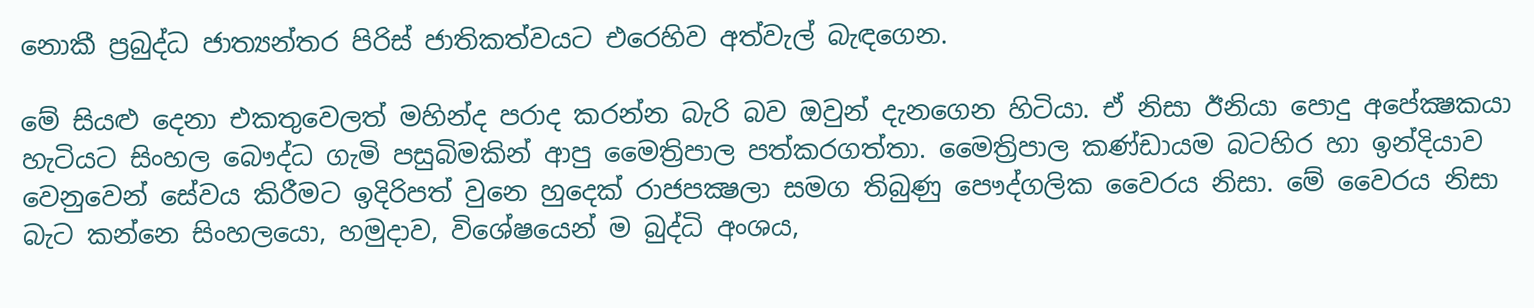නොකී ප්‍රබුද්ධ ජාත්‍යන්තර පිරිස් ජාතිකත්වයට එරෙහිව අත්වැල් බැඳගෙන.

මේ සියළු දෙනා එකතුවෙලත් මහින්ද පරාද කරන්න බැරි බව ඔවුන් දැනගෙන හිටියා. ඒ නිසා ඊනියා පොදු අපේක්‍ෂකයා හැටියට සිංහල බෞද්ධ ගැමි පසුබිමකින් ආපු මෛත්‍රිපාල පත්කරගත්තා. මෛත්‍රිපාල කණ්ඩායම බටහිර හා ඉන්දියාව වෙනුවෙන් සේවය කිරීමට ඉදිරිපත් වුනෙ හුදෙක් රාජපක්‍ෂලා සමග තිබුණු පෞද්ගලික වෛරය නිසා. මේ වෛරය නිසා බැට කන්නෙ සිංහලයො, හමුදාව, විශේෂයෙන් ම බුද්ධි අංශය,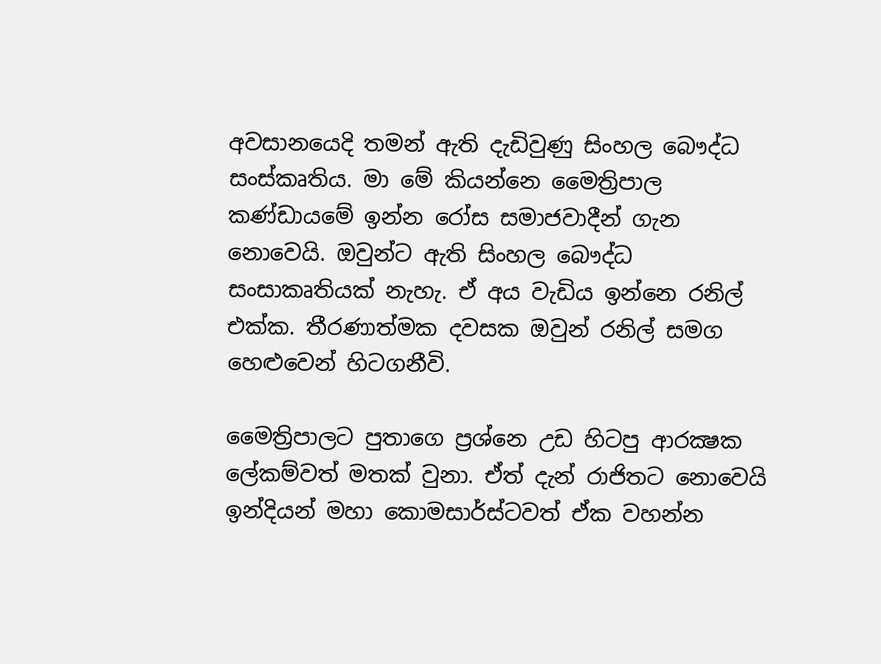අවසානයෙදි තමන් ඇති දැඩිවුණු සිංහල බෞද්ධ සංස්කෘතිය. මා මේ කියන්නෙ මෛත්‍රිපාල කණ්ඩායමේ ඉන්න රෝස සමාජවාදීන් ගැන නොවෙයි. ඔවුන්ට ඇති සිංහල බෞද්ධ සංසාකෘතියක් නැහැ. ඒ අය වැඩිය ඉන්නෙ රනිල් එක්ක. තීරණාත්මක දවසක ඔවුන් රනිල් සමග හෙළුවෙන් හිටගනීවි.

මෛත්‍රිපාලට පුතාගෙ ප්‍රශ්නෙ උඩ හිටපු ආරක්‍ෂක ලේකම්වත් මතක් වුනා. ඒත් දැන් රාජිතට නොවෙයි ඉන්දියන් මහා කොමසාර්ස්ටවත් ඒක වහන්න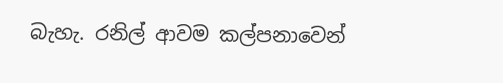බැහැ. රනිල් ආවම කල්පනාවෙන්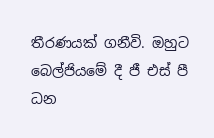තීරණයක් ගනීවි. ඔහුට බෙල්ජියමේ දී ජී එස් පී ධන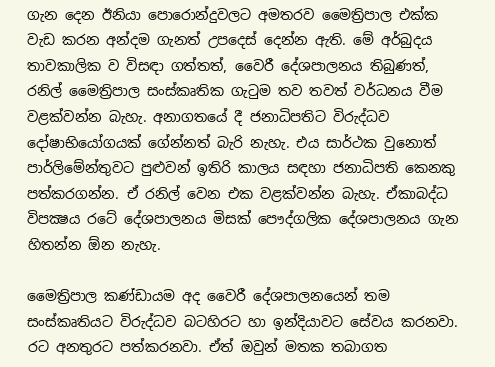ගැන දෙන ඊනියා පොරොන්දුවලට අමතරව මෛත්‍රිපාල එක්ක වැඩ කරන අන්දම ගැනත් උපදෙස් දෙන්න ඇති. මේ අර්බුදය තාවකාලික ව විසඳා ගත්තත්, වෛරී දේශපාලනය තිබුණත්, රනිල් මෛත්‍රිපාල සංස්කෘතික ගැටුම තව තවත් වර්ධනය වීම වළක්වන්න බැහැ. අනාගතයේ දී ජනාධිපතිට විරුද්ධව දෝෂාභියෝගයක් ගේන්නත් බැරි නැහැ. එය සාර්ථක වුනොත් පාර්ලිමේන්තුවට පුළුවන් ඉතිරි කාලය සඳහා ජනාධිපති කෙනකු පත්කරගන්න. ඒ රනිල් වෙන එක වළක්වන්න බැහැ. ඒකාබද්ධ විපක්‍ෂය රටේ දේශපාලනය මිසක් පෞද්ගලික දේශපාලනය ගැන හිතන්න ඕන නැහැ.

මෛත්‍රිපාල කණ්ඩායම අද වෛරී දේශපාලනයෙන් තම සංස්කෘතියට විරුද්ධව බටහිරට හා ඉන්දියාවට සේවය කරනවා. රට අනතුරට පත්කරනවා. ඒත් ඔවුන් මතක තබාගත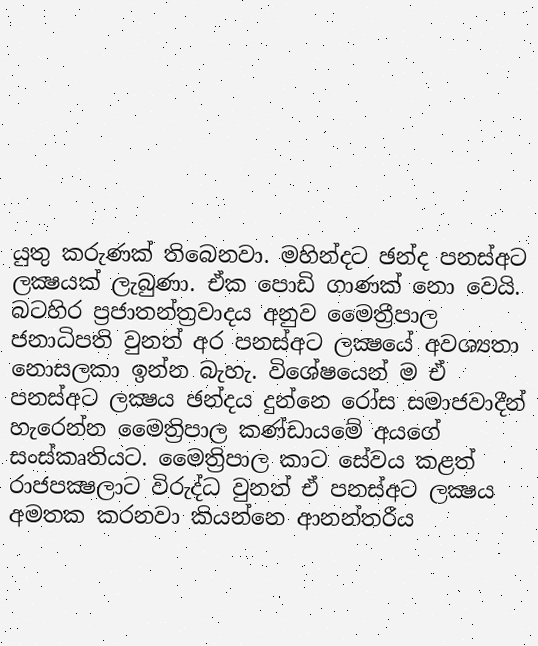යුතු කරුණක් තිබෙනවා. මහින්දට ඡන්ද පනස්අට ලක්‍ෂයක් ලැබුණා. ඒක පොඩි ගාණක් නො වෙයි. බටහිර ප්‍රජාතන්ත්‍රවාදය අනුව මෛත්‍රීපාල ජනාධිපති වුනත් අර පනස්අට ලක්‍ෂයේ අවශ්‍යතා නොසලකා ඉන්න බැහැ. විශේෂයෙන් ම ඒ පනස්අට ලක්‍ෂය ඡන්දය දුන්නෙ රෝස සමාජවාදීන් හැරෙන්න මෛත්‍රිපාල කණ්ඩායමේ අයගේ සංස්කෘතියට. මෛත්‍රිපාල කාට සේවය කළත් රාජපක්‍ෂලාට විරුද්ධ වුනත් ඒ පනස්අට ලක්‍ෂය අමතක කරනවා කියන්නෙ ආනන්තරීය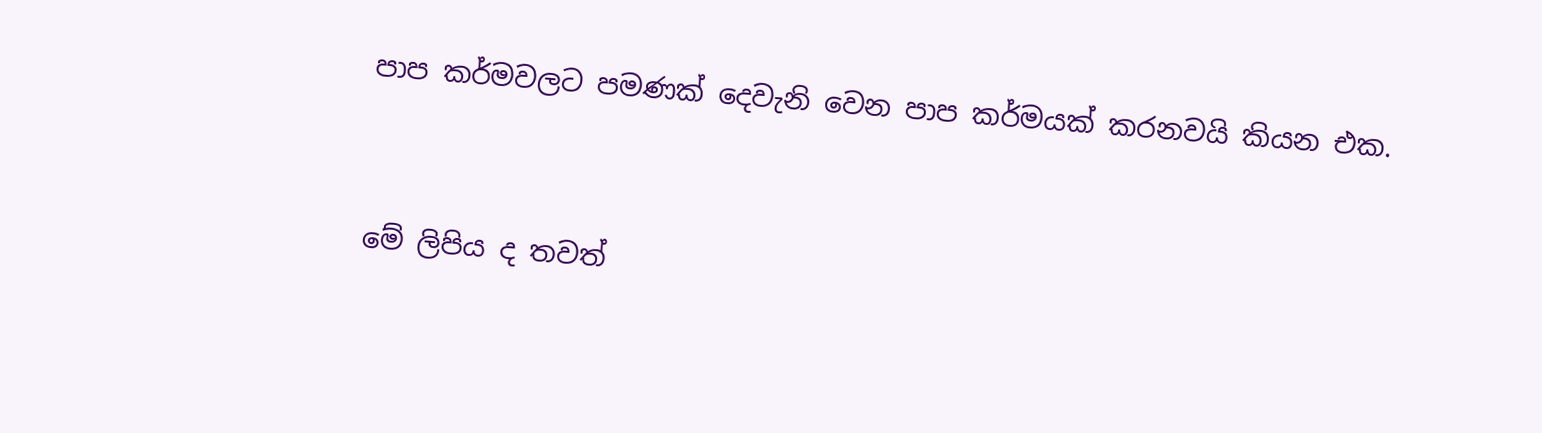පාප කර්මවලට පමණක් දෙවැනි වෙන පාප කර්මයක් කරනවයි කියන එක.


මේ ලිපිය ද තවත්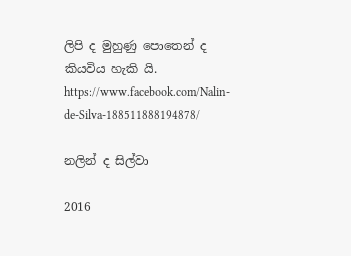ලිපි ද මුහුණු පොතෙන් ද  කියවිය හැකි යි.
https://www.facebook.com/Nalin-de-Silva-188511888194878/

නලින් ද සිල්වා

2016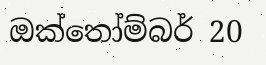ඔක්තෝම්බර් 20